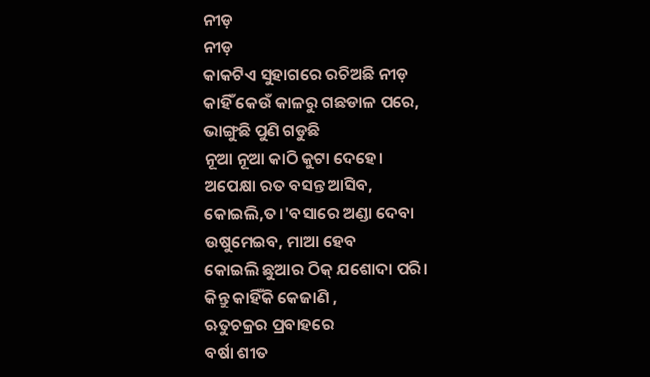ନୀଡ଼
ନୀଡ଼
କାକଟିଏ ସୁହାଗରେ ରଚିଅଛି ନୀଡ଼
କାହିଁ କେଉଁ କାଳରୁ ଗଛଡାଳ ପରେ,
ଭାଙ୍ଗୁଛି ପୁଣି ଗଡୁଛି
ନୂଆ ନୂଆ କାଠି କୁଟା ଦେହେ।
ଅପେକ୍ଷା ରତ ବସନ୍ତ ଆସିବ,
କୋଇଲି,ତ।'ବସାରେ ଅଣ୍ଡା ଦେବା
ଉଷୁମେଇବ, ମାଆ ହେବ
କୋଇଲି ଛୁଆର ଠିକ୍ ଯଶୋଦା ପରି।
କିନ୍ତୁ କାହିଁକି କେଜାଣି ,
ଋତୁଚକ୍ରର ପ୍ରବାହରେ
ବର୍ଷା ଶୀତ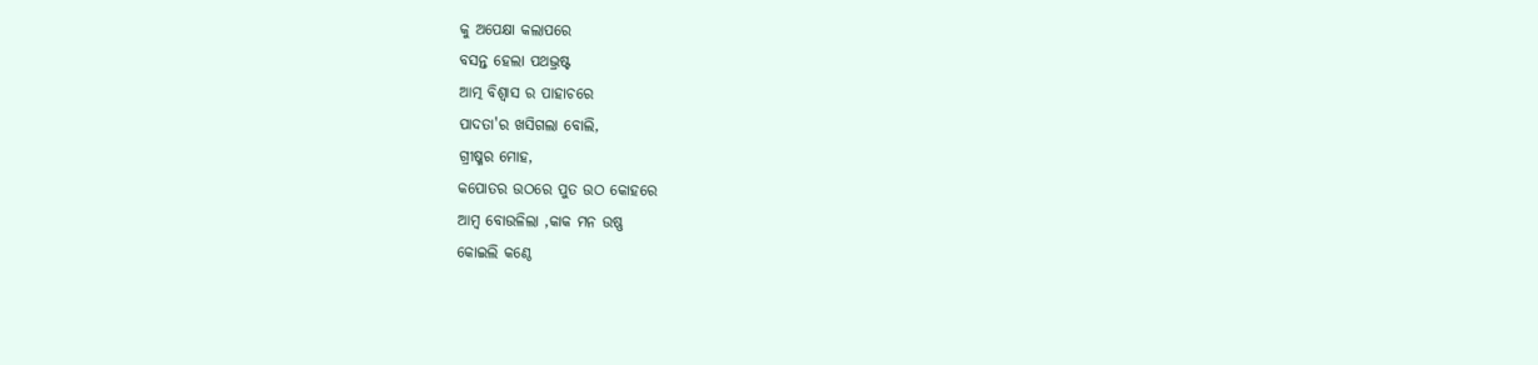କୁ ଅପେକ୍ଷା କଲାପରେ
ବସନ୍ତ ହେଲା ପଥଭ୍ରଷ୍ଟ
ଆତ୍ମ ବିଶ୍ବାସ ର ପାହାଚରେ
ପାଦତା'ର ଖସିଗଲା ବୋଲି,
ଗ୍ରୀଷ୍ମର ମୋହ,
କପୋତର ଉଠରେ ପୁତ ଉଠ କୋହରେ
ଆମ୍ବ ବୋଉଳିଲା ,କାକ ମନ ଉଷ୍ଣ
କୋଇଲି କଣ୍ଠେ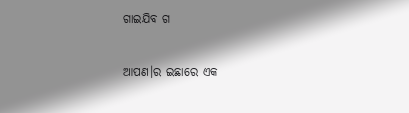ଗାଇଯିବ ଗ

ଆପଣ।ର ଇଛାରେ ଏକ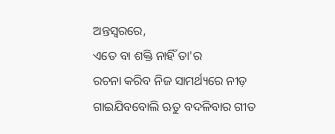ଅନ୍ତସ୍ବରରେ,
ଏତେ ବା ଶକ୍ତି ନାହିଁ ତା'ର
ରଚନା କରିବ ନିଜ ସାମର୍ଥ୍ୟରେ ନୀଡ଼
ଗାଇଯିବବୋଲି ଋତୁ ବଦଳିବାର ଗୀତ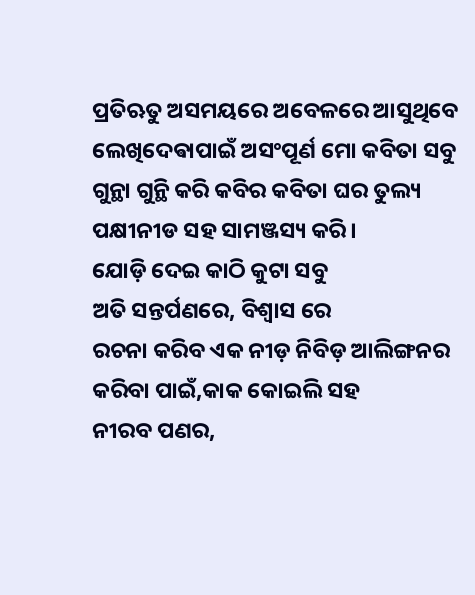ପ୍ରତିଋତୁ ଅସମୟରେ ଅବେଳରେ ଆସୁଥିବେ
ଲେଖିଦେଵାପାଇଁ ଅସଂପୂର୍ଣ ମୋ କବିତା ସବୁ
ଗୁନ୍ଥା ଗୁନ୍ଥି କରି କବିର କବିତା ଘର ତୁଲ୍ୟ
ପକ୍ଷୀନୀଡ ସହ ସାମଞ୍ଜସ୍ୟ କରି।
ଯୋଡ଼ି ଦେଇ କାଠି କୁଟା ସବୁ
ଅତି ସନ୍ତର୍ପଣରେ, ବିଶ୍ୱାସ ରେ
ରଚନା କରିବ ଏକ ନୀଡ଼ ନିବିଡ଼ ଆଲିଙ୍ଗନର
କରିବା ପାଇଁ,କାକ କୋଇଲି ସହ
ନୀରବ ପଣର,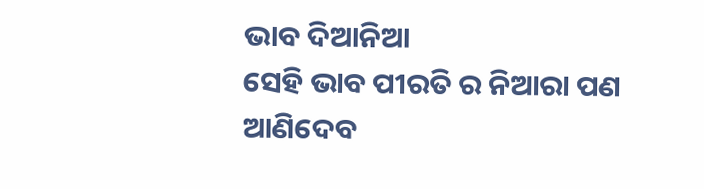ଭାବ ଦିଆନିଆ
ସେହି ଭାବ ପୀରତି ର ନିଆରା ପଣ
ଆଣିଦେବ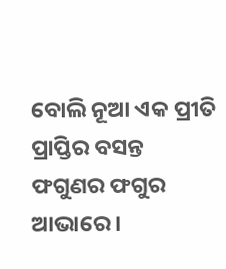ବୋଲି ନୂଆ ଏକ ପ୍ରୀତି ପ୍ରାପ୍ତିର ବସନ୍ତ
ଫଗୁଣର ଫଗୁର ଆଭାରେ ।